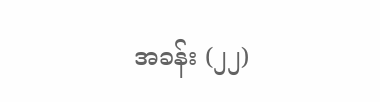အခန်း (၂၂)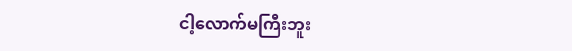ငါ့လောက်မကြီးဘူး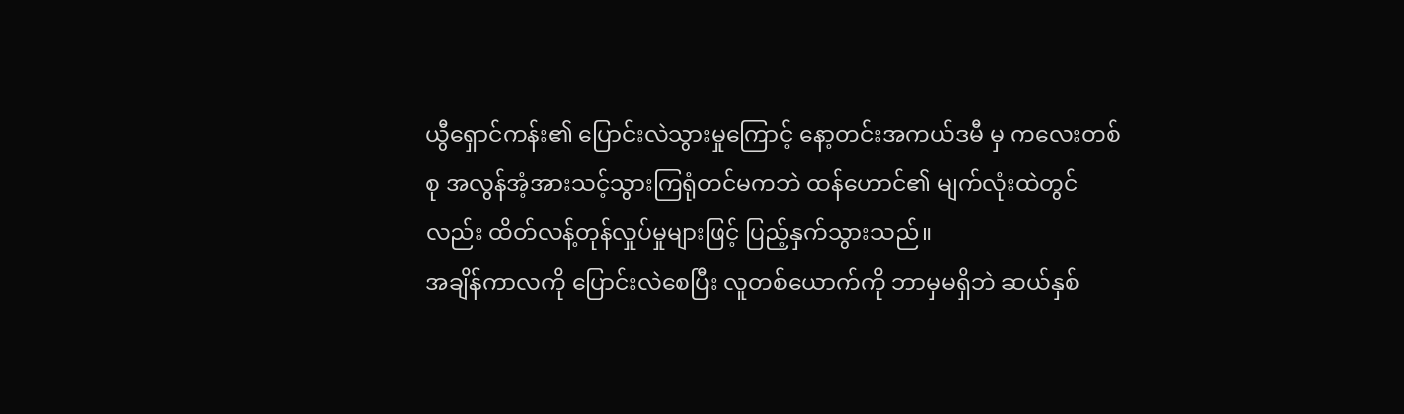ယွီရှောင်ကန်း၏ ပြောင်းလဲသွားမှုကြောင့် နော့တင်းအကယ်ဒမီ မှ ကလေးတစ်စု အလွန်အံ့အားသင့်သွားကြရုံတင်မကဘဲ ထန်ဟောင်၏ မျက်လုံးထဲတွင်လည်း ထိတ်လန့်တုန်လှုပ်မှုများဖြင့် ပြည့်နှက်သွားသည်။
အချိန်ကာလကို ပြောင်းလဲစေပြီး လူတစ်ယောက်ကို ဘာမှမရှိဘဲ ဆယ်နှစ်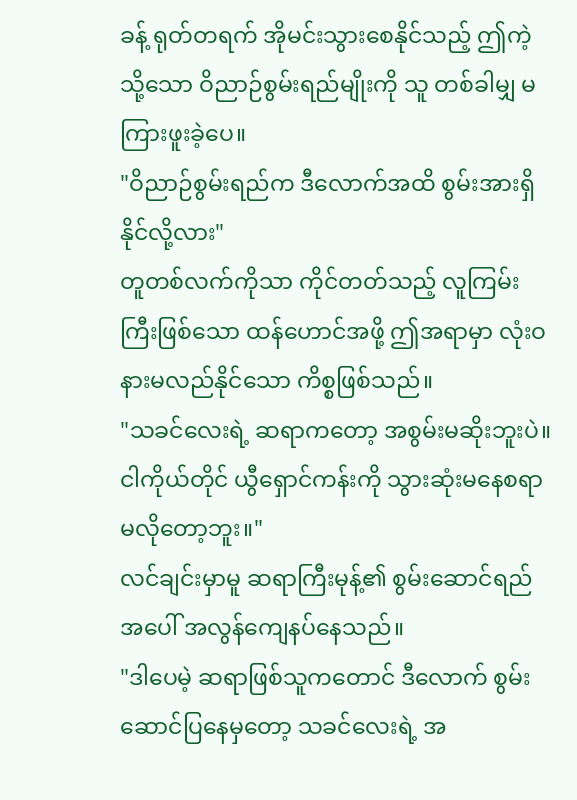ခန့် ရုတ်တရက် အိုမင်းသွားစေနိုင်သည့် ဤကဲ့သို့သော ဝိညာဉ်စွမ်းရည်မျိုးကို သူ တစ်ခါမျှ မကြားဖူးခဲ့ပေ။
"ဝိညာဉ်စွမ်းရည်က ဒီလောက်အထိ စွမ်းအားရှိနိုင်လို့လား"
တူတစ်လက်ကိုသာ ကိုင်တတ်သည့် လူကြမ်းကြီးဖြစ်သော ထန်ဟောင်အဖို့ ဤအရာမှာ လုံးဝ နားမလည်နိုင်သော ကိစ္စဖြစ်သည်။
"သခင်လေးရဲ့ ဆရာကတော့ အစွမ်းမဆိုးဘူးပဲ။ ငါကိုယ်တိုင် ယွီရှောင်ကန်းကို သွားဆုံးမနေစရာ မလိုတော့ဘူး။"
လင်ချင်းမှာမူ ဆရာကြီးမုန့်၏ စွမ်းဆောင်ရည်အပေါ် အလွန်ကျေနပ်နေသည်။
"ဒါပေမဲ့ ဆရာဖြစ်သူကတောင် ဒီလောက် စွမ်းဆောင်ပြနေမှတော့ သခင်လေးရဲ့ အ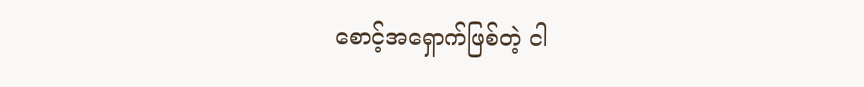စောင့်အရှောက်ဖြစ်တဲ့ ငါ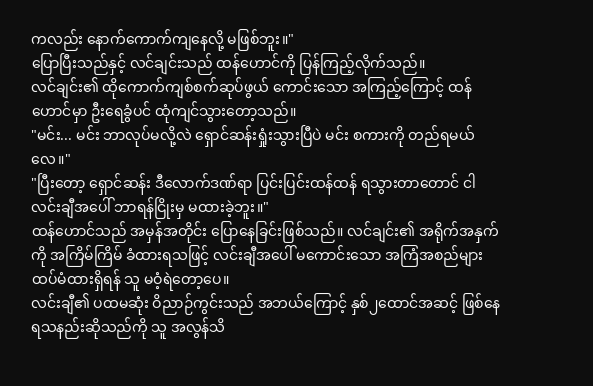ကလည်း နောက်ကောက်ကျနေလို့ မဖြစ်ဘူး။"
ပြောပြီးသည်နှင့် လင်ချင်းသည် ထန်ဟောင်ကို ပြန်ကြည့်လိုက်သည်။
လင်ချင်း၏ ထိုကောက်ကျစ်စက်ဆုပ်ဖွယ် ကောင်းသော အကြည့်ကြောင့် ထန်ဟောင်မှာ ဦးရေခွံပင် ထုံကျင်သွားတော့သည်။
"မင်း... မင်း ဘာလုပ်မလို့လဲ ရှောင်ဆန်းရှုံးသွားပြီပဲ မင်း စကားကို တည်ရမယ်လေ။"
"ပြီးတော့ ရှောင်ဆန်း ဒီလောက်ဒဏ်ရာ ပြင်းပြင်းထန်ထန် ရသွားတာတောင် ငါ လင်းချီအပေါ် ဘာရန်ငြိုးမှ မထားခဲ့ဘူး။"
ထန်ဟောင်သည် အမှန်အတိုင်း ပြောနေခြင်းဖြစ်သည်။ လင်ချင်း၏ အရိုက်အနှက်ကို အကြိမ်ကြိမ် ခံထားရသဖြင့် လင်းချီအပေါ် မကောင်းသော အကြံအစည်များ ထပ်မံထားရှိရန် သူ မဝံ့ရဲတော့ပေ။
လင်းချီ၏ ပထမဆုံး ဝိညာဉ်ကွင်းသည် အဘယ်ကြောင့် နှစ်၂ထောင်အဆင့် ဖြစ်နေရသနည်းဆိုသည်ကို သူ အလွန်သိ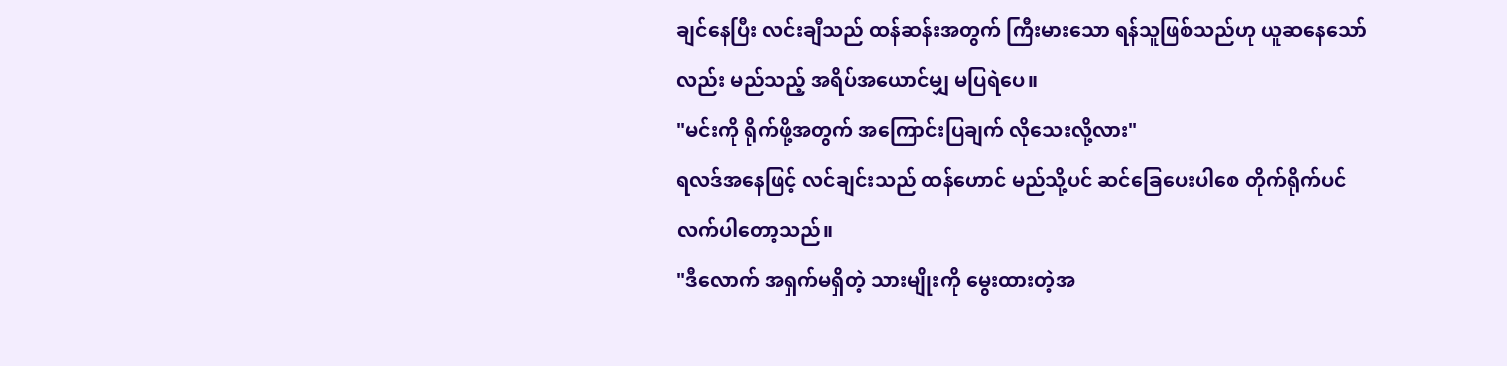ချင်နေပြီး လင်းချီသည် ထန်ဆန်းအတွက် ကြီးမားသော ရန်သူဖြစ်သည်ဟု ယူဆနေသော်လည်း မည်သည့် အရိပ်အယောင်မျှ မပြရဲပေ။
"မင်းကို ရိုက်ဖို့အတွက် အကြောင်းပြချက် လိုသေးလို့လား"
ရလဒ်အနေဖြင့် လင်ချင်းသည် ထန်ဟောင် မည်သို့ပင် ဆင်ခြေပေးပါစေ တိုက်ရိုက်ပင် လက်ပါတော့သည်။
"ဒီလောက် အရှက်မရှိတဲ့ သားမျိုးကို မွေးထားတဲ့အ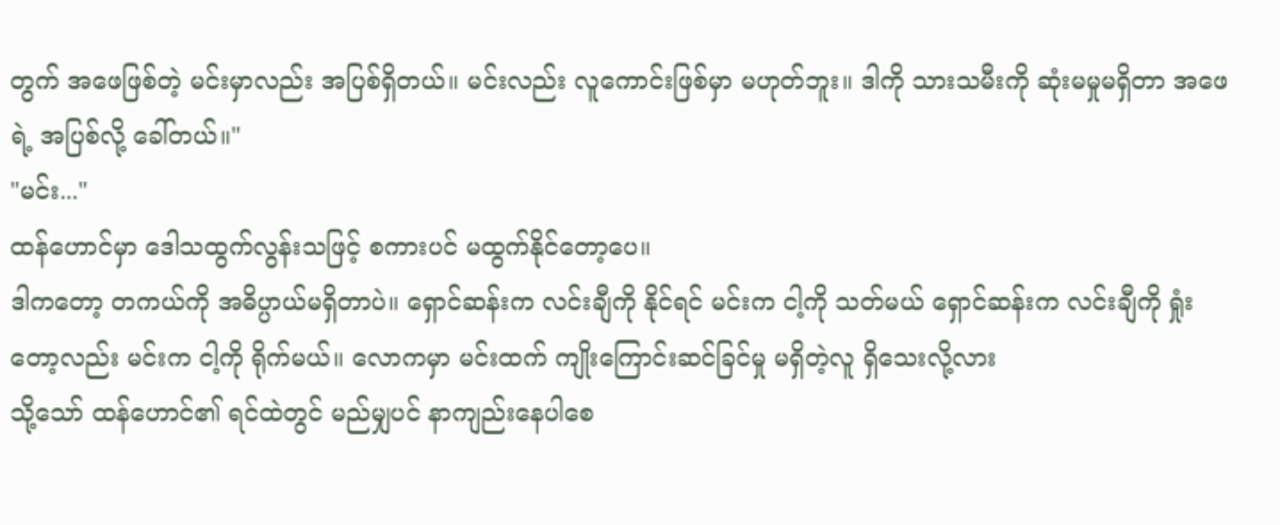တွက် အဖေဖြစ်တဲ့ မင်းမှာလည်း အပြစ်ရှိတယ်။ မင်းလည်း လူကောင်းဖြစ်မှာ မဟုတ်ဘူး။ ဒါကို သားသမီးကို ဆုံးမမှုမရှိတာ အဖေရဲ့ အပြစ်လို့ ခေါ်တယ်။"
"မင်း..."
ထန်ဟောင်မှာ ဒေါသထွက်လွန်းသဖြင့် စကားပင် မထွက်နိုင်တော့ပေ။
ဒါကတော့ တကယ်ကို အဓိပ္ပာယ်မရှိတာပဲ။ ရှောင်ဆန်းက လင်းချီကို နိုင်ရင် မင်းက ငါ့ကို သတ်မယ် ရှောင်ဆန်းက လင်းချီကို ရှုံးတော့လည်း မင်းက ငါ့ကို ရိုက်မယ်။ လောကမှာ မင်းထက် ကျိုးကြောင်းဆင်ခြင်မှု မရှိတဲ့လူ ရှိသေးလို့လား
သို့သော် ထန်ဟောင်၏ ရင်ထဲတွင် မည်မျှပင် နာကျည်းနေပါစေ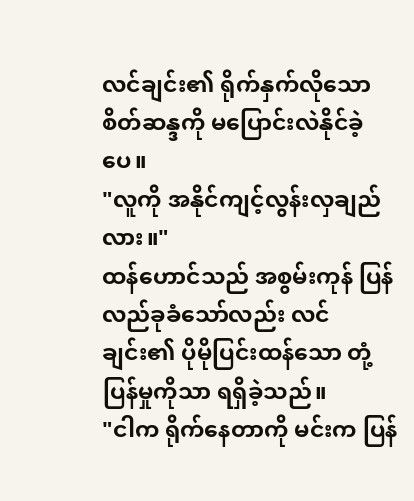လင်ချင်း၏ ရိုက်နှက်လိုသော စိတ်ဆန္ဒကို မပြောင်းလဲနိုင်ခဲ့ပေ။
"လူကို အနိုင်ကျင့်လွန်းလှချည်လား။"
ထန်ဟောင်သည် အစွမ်းကုန် ပြန်လည်ခုခံသော်လည်း လင်ချင်း၏ ပိုမိုပြင်းထန်သော တုံ့ပြန်မှုကိုသာ ရရှိခဲ့သည်။
"ငါက ရိုက်နေတာကို မင်းက ပြန်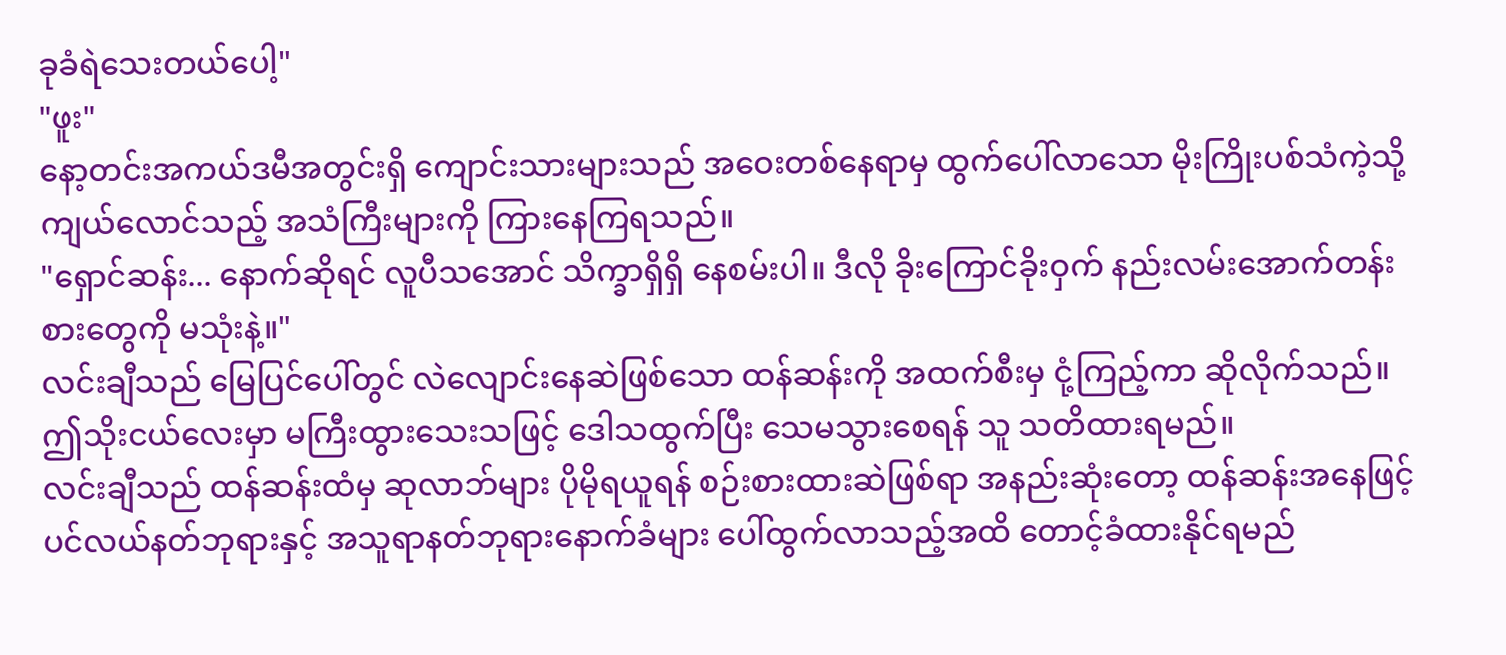ခုခံရဲသေးတယ်ပေါ့"
"ဖူး"
နော့တင်းအကယ်ဒမီအတွင်းရှိ ကျောင်းသားများသည် အဝေးတစ်နေရာမှ ထွက်ပေါ်လာသော မိုးကြိုးပစ်သံကဲ့သို့ ကျယ်လောင်သည့် အသံကြီးများကို ကြားနေကြရသည်။
"ရှောင်ဆန်း... နောက်ဆိုရင် လူပီသအောင် သိက္ခာရှိရှိ နေစမ်းပါ။ ဒီလို ခိုးကြောင်ခိုးဝှက် နည်းလမ်းအောက်တန်းစားတွေကို မသုံးနဲ့။"
လင်းချီသည် မြေပြင်ပေါ်တွင် လဲလျောင်းနေဆဲဖြစ်သော ထန်ဆန်းကို အထက်စီးမှ ငုံ့ကြည့်ကာ ဆိုလိုက်သည်။
ဤသိုးငယ်လေးမှာ မကြီးထွားသေးသဖြင့် ဒေါသထွက်ပြီး သေမသွားစေရန် သူ သတိထားရမည်။
လင်းချီသည် ထန်ဆန်းထံမှ ဆုလာဘ်များ ပိုမိုရယူရန် စဉ်းစားထားဆဲဖြစ်ရာ အနည်းဆုံးတော့ ထန်ဆန်းအနေဖြင့် ပင်လယ်နတ်ဘုရားနှင့် အသူရာနတ်ဘုရားနောက်ခံများ ပေါ်ထွက်လာသည့်အထိ တောင့်ခံထားနိုင်ရမည်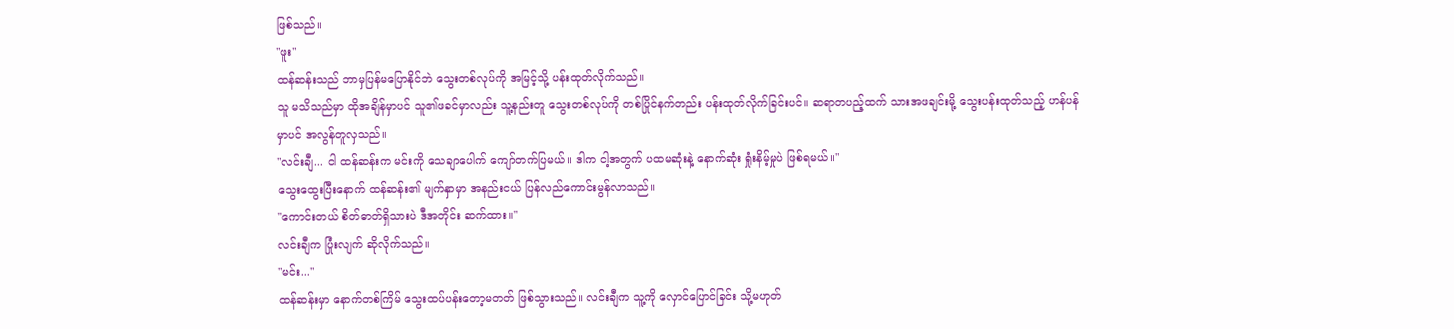ဖြစ်သည်။
"ဖူး"
ထန်ဆန်းသည် ဘာမှပြန်မပြောနိုင်ဘဲ သွေးတစ်လုပ်ကို အမြင့်သို့ ပန်းထုတ်လိုက်သည်။
သူ မသိသည်မှာ ထိုအချိန်မှာပင် သူ၏ဖခင်မှာလည်း သူ့နည်းတူ သွေးတစ်လုပ်ကို တစ်ပြိုင်နက်တည်း ပန်းထုတ်လိုက်ခြင်းပင်။ ဆရာတပည့်ထက် သားအဖချင်းမို့ သွေးပန်းထုတ်သည့် ဟန်ပန်မှာပင် အလွန်တူလှသည်။
"လင်းချီ... ငါ ထန်ဆန်းက မင်းကို သေချာပေါက် ကျော်တက်ပြမယ်။ ဒါက ငါ့အတွက် ပထမဆုံးနဲ့ နောက်ဆုံး ရှုံးနိမ့်မှုပဲ ဖြစ်ရမယ်။"
သွေးထွေးပြီးနောက် ထန်ဆန်း၏ မျက်နှာမှာ အနည်းငယ် ပြန်လည်ကောင်းမွန်လာသည်။
"ကောင်းတယ် စိတ်ဓာတ်ရှိသားပဲ ဒီအတိုင်း ဆက်ထား။"
လင်းချီက ပြုံးလျက် ဆိုလိုက်သည်။
"မင်း..."
ထန်ဆန်းမှာ နောက်တစ်ကြိမ် သွေးထပ်ပန်းတော့မတတ် ဖြစ်သွားသည်။ လင်းချီက သူ့ကို လှောင်ပြောင်ခြင်း သို့မဟုတ်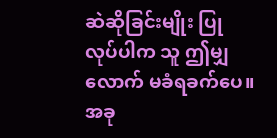ဆဲဆိုခြင်းမျိုး ပြုလုပ်ပါက သူ ဤမျှလောက် မခံရခက်ပေ။ အခု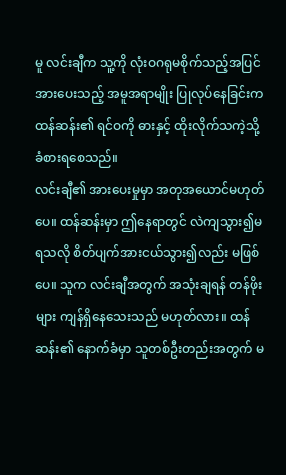မူ လင်းချီက သူ့ကို လုံးဝဂရုမစိုက်သည့်အပြင် အားပေးသည့် အမူအရာမျိုး ပြုလုပ်နေခြင်းက ထန်ဆန်း၏ ရင်ဝကို ဓားနှင့် ထိုးလိုက်သကဲ့သို့ ခံစားရစေသည်။
လင်းချီ၏ အားပေးမှုမှာ အတုအယောင်မဟုတ်ပေ။ ထန်ဆန်းမှာ ဤနေရာတွင် လဲကျသွား၍မရသလို စိတ်ပျက်အားငယ်သွား၍လည်း မဖြစ်ပေ။ သူက လင်းချီအတွက် အသုံးချရန် တန်ဖိုးများ ကျန်ရှိနေသေးသည် မဟုတ်လား။ ထန်ဆန်း၏ နောက်ခံမှာ သူတစ်ဦးတည်းအတွက် မ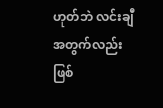ဟုတ်ဘဲ လင်းချီအတွက်လည်း ဖြစ်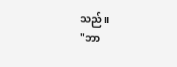သည်။
"ဘာ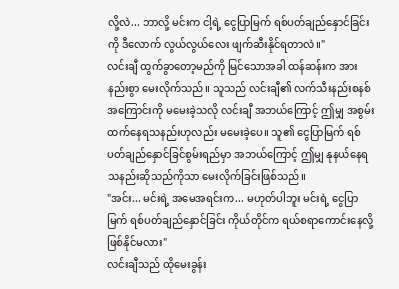လို့လဲ... ဘာလို့ မင်းက ငါ့ရဲ့ ငွေပြာမြက် ရစ်ပတ်ချည်နှောင်ခြင်း ကို ဒီလောက် လွယ်လွယ်လေး ဖျက်ဆီးနိုင်ရတာလဲ။"
လင်းချီ ထွက်ခွာတော့မည်ကို မြင်သောအခါ ထန်ဆန်းက အားနည်းစွာ မေးလိုက်သည်။ သူသည် လင်းချီ၏ လက်သီးနည်းစနစ်အကြောင်းကို မမေးခဲ့သလို လင်းချီ အဘယ်ကြောင့် ဤမျှ အစွမ်းထက်နေရသနည်းဟုလည်း မမေးခဲ့ပေ။ သူ၏ ငွေပြာမြက် ရစ်ပတ်ချည်နှောင်ခြင်စွမ်းရည်မှာ အဘယ်ကြောင့် ဤမျှ နုနယ်နေရသနည်းဆိုသည်ကိုသာ မေးလိုက်ခြင်းဖြစ်သည်။
"အင်း... မင်းရဲ့ အမေအရင်းက... မဟုတ်ပါဘူး မင်းရဲ့ ငွေပြာမြက် ရစ်ပတ်ချည်နှောင်ခြင်း ကိုယ်တိုင်က ရယ်စရာကောင်းနေလို့ ဖြစ်နိုင်မလား"
လင်းချီသည် ထိုမေးခွန်း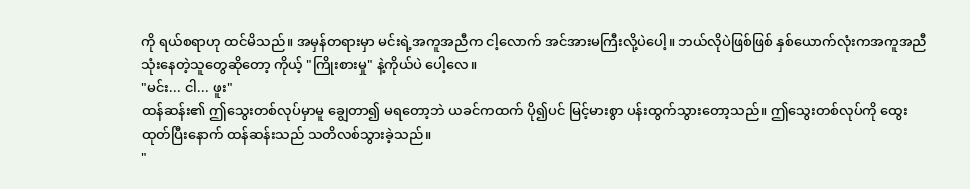ကို ရယ်စရာဟု ထင်မိသည်။ အမှန်တရားမှာ မင်းရဲ့အကူအညီက ငါ့လောက် အင်အားမကြီးလို့ပဲပေါ့။ ဘယ်လိုပဲဖြစ်ဖြစ် နှစ်ယောက်လုံးကအကူအညီ သုံးနေတဲ့သူတွေဆိုတော့ ကိုယ့် "ကြိုးစားမှု" နဲ့ကိုယ်ပဲ ပေါ့လေ။
"မင်း... ငါ... ဖူး"
ထန်ဆန်း၏ ဤသွေးတစ်လုပ်မှာမူ ချွေတာ၍ မရတော့ဘဲ ယခင်ကထက် ပို၍ပင် မြင့်မားစွာ ပန်းထွက်သွားတော့သည်။ ဤသွေးတစ်လုပ်ကို ထွေးထုတ်ပြီးနောက် ထန်ဆန်းသည် သတိလစ်သွားခဲ့သည်။
"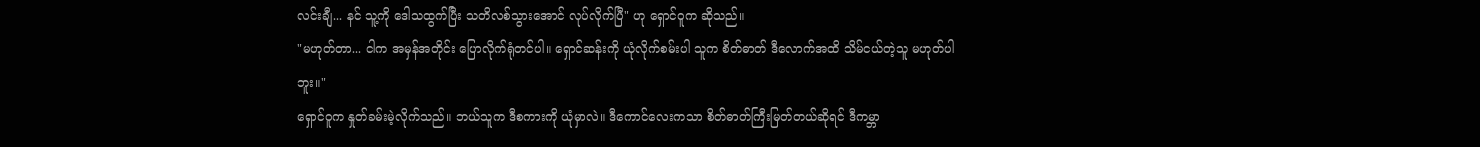လင်းချီ... နင် သူ့ကို ဒေါသထွက်ပြီး သတိလစ်သွားအောင် လုပ်လိုက်ပြီ" ဟု ရှောင်ဝူက ဆိုသည်။
"မဟုတ်တာ... ငါက အမှန်အတိုင်း ပြောလိုက်ရုံတင်ပါ။ ရှောင်ဆန်းကို ယုံလိုက်စမ်းပါ သူက စိတ်ဓာတ် ဒီလောက်အထိ သိမ်ငယ်တဲ့သူ မဟုတ်ပါဘူး။"
ရှောင်ဝူက နှုတ်ခမ်းမဲ့လိုက်သည်။ ဘယ်သူက ဒီစကားကို ယုံမှာလဲ။ ဒီကောင်လေးကသာ စိတ်ဓာတ်ကြီးမြတ်တယ်ဆိုရင် ဒီကမ္ဘာ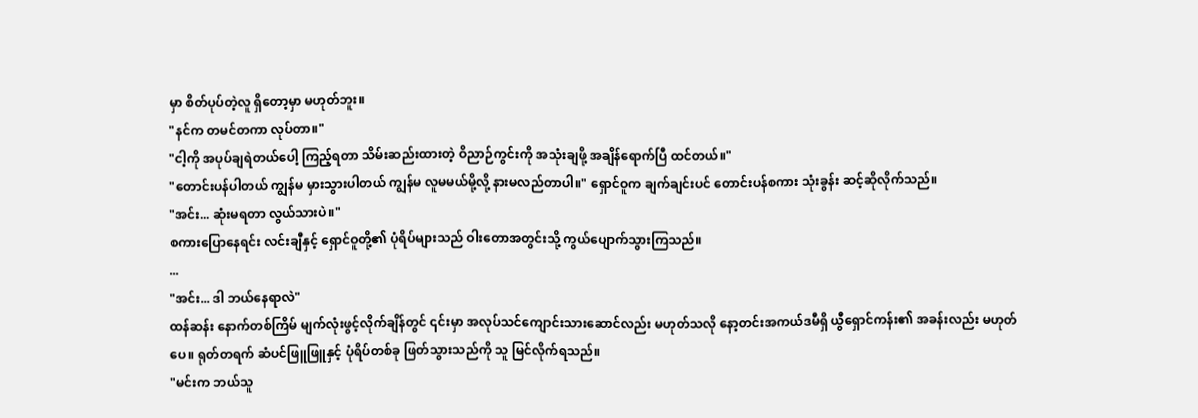မှာ စိတ်ပုပ်တဲ့လူ ရှိတော့မှာ မဟုတ်ဘူး။
"နင်က တမင်တကာ လုပ်တာ။"
"ငါ့ကို အပုပ်ချရဲတယ်ပေါ့ ကြည့်ရတာ သိမ်းဆည်းထားတဲ့ ဝိညာဉ်ကွင်းကို အသုံးချဖို့ အချိန်ရောက်ပြီ ထင်တယ်။"
"တောင်းပန်ပါတယ် ကျွန်မ မှားသွားပါတယ် ကျွန်မ လူမမယ်မို့လို့ နားမလည်တာပါ။" ရှောင်ဝူက ချက်ချင်းပင် တောင်းပန်စကား သုံးခွန်း ဆင့်ဆိုလိုက်သည်။
"အင်း... ဆုံးမရတာ လွယ်သားပဲ။"
စကားပြောနေရင်း လင်းချီနှင့် ရှောင်ဝူတို့၏ ပုံရိပ်များသည် ဝါးတောအတွင်းသို့ ကွယ်ပျောက်သွားကြသည်။
...
"အင်း... ဒါ ဘယ်နေရာလဲ"
ထန်ဆန်း နောက်တစ်ကြိမ် မျက်လုံးဖွင့်လိုက်ချိန်တွင် ၎င်းမှာ အလုပ်သင်ကျောင်းသားဆောင်လည်း မဟုတ်သလို နော့တင်းအကယ်ဒမီရှိ ယွီရှောင်ကန်း၏ အခန်းလည်း မဟုတ်ပေ။ ရုတ်တရက် ဆံပင်ဖြူဖြူနှင့် ပုံရိပ်တစ်ခု ဖြတ်သွားသည်ကို သူ မြင်လိုက်ရသည်။
"မင်းက ဘယ်သူ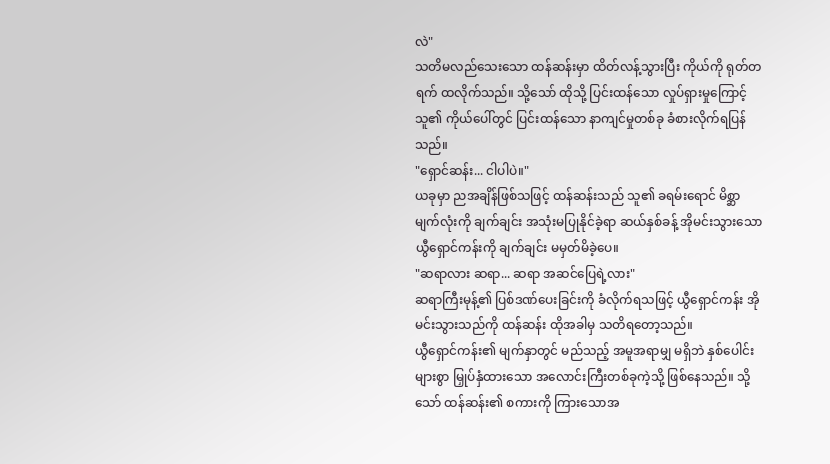လဲ"
သတိမလည်သေးသော ထန်ဆန်းမှာ ထိတ်လန့်သွားပြီး ကိုယ်ကို ရုတ်တရက် ထလိုက်သည်။ သို့သော် ထိုသို့ ပြင်းထန်သော လှုပ်ရှားမှုကြောင့် သူ၏ ကိုယ်ပေါ်တွင် ပြင်းထန်သော နာကျင်မှုတစ်ခု ခံစားလိုက်ရပြန်သည်။
"ရှောင်ဆန်း... ငါပါပဲ။"
ယခုမှာ ညအချိန်ဖြစ်သဖြင့် ထန်ဆန်းသည် သူ၏ ခရမ်းရောင် မိစ္ဆာမျက်လုံးကို ချက်ချင်း အသုံးမပြုနိုင်ခဲ့ရာ ဆယ်နှစ်ခန့် အိုမင်းသွားသော ယွီရှောင်ကန်းကို ချက်ချင်း မမှတ်မိခဲ့ပေ။
"ဆရာလား ဆရာ... ဆရာ အဆင်ပြေရဲ့လား"
ဆရာကြီးမုန့်၏ ပြစ်ဒဏ်ပေးခြင်းကို ခံလိုက်ရသဖြင့် ယွီရှောင်ကန်း အိုမင်းသွားသည်ကို ထန်ဆန်း ထိုအခါမှ သတိရတော့သည်။
ယွီရှောင်ကန်း၏ မျက်နှာတွင် မည်သည့် အမူအရာမျှ မရှိဘဲ နှစ်ပေါင်းများစွာ မြှုပ်နှံထားသော အလောင်းကြီးတစ်ခုကဲ့သို့ ဖြစ်နေသည်။ သို့သော် ထန်ဆန်း၏ စကားကို ကြားသောအ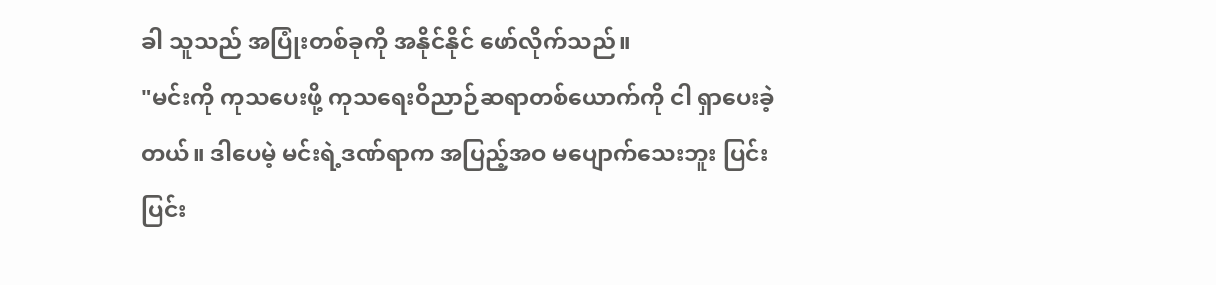ခါ သူသည် အပြုံးတစ်ခုကို အနိုင်နိုင် ဖော်လိုက်သည်။
"မင်းကို ကုသပေးဖို့ ကုသရေးဝိညာဉ်ဆရာတစ်ယောက်ကို ငါ ရှာပေးခဲ့တယ်။ ဒါပေမဲ့ မင်းရဲ့ဒဏ်ရာက အပြည့်အဝ မပျောက်သေးဘူး ပြင်းပြင်း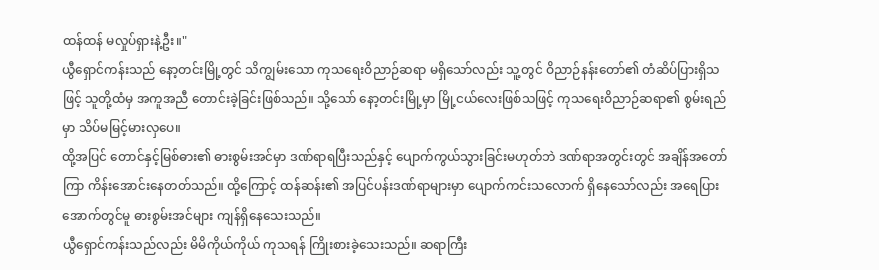ထန်ထန် မလှုပ်ရှားနဲ့ဦး။"
ယွီရှောင်ကန်းသည် နော့တင်းမြို့တွင် သိကျွမ်းသော ကုသရေးဝိညာဉ်ဆရာ မရှိသော်လည်း သူ့တွင် ဝိညာဉ်နန်းတော်၏ တံဆိပ်ပြားရှိသဖြင့် သူတို့ထံမှ အကူအညီ တောင်းခဲ့ခြင်းဖြစ်သည်။ သို့သော် နော့တင်းမြို့မှာ မြို့ငယ်လေးဖြစ်သဖြင့် ကုသရေးဝိညာဉ်ဆရာ၏ စွမ်းရည်မှာ သိပ်မမြင့်မားလှပေ။
ထို့အပြင် တောင်နှင့်မြစ်ဓား၏ ဓားစွမ်းအင်မှာ ဒဏ်ရာရပြီးသည်နှင့် ပျောက်ကွယ်သွားခြင်းမဟုတ်ဘဲ ဒဏ်ရာအတွင်းတွင် အချိန်အတော်ကြာ ကိန်းအောင်းနေတတ်သည်။ ထို့ကြောင့် ထန်ဆန်း၏ အပြင်ပန်းဒဏ်ရာများမှာ ပျောက်ကင်းသလောက် ရှိနေသော်လည်း အရေပြားအောက်တွင်မူ ဓားစွမ်းအင်များ ကျန်ရှိနေသေးသည်။
ယွီရှောင်ကန်းသည်လည်း မိမိကိုယ်ကိုယ် ကုသရန် ကြိုးစားခဲ့သေးသည်။ ဆရာကြီး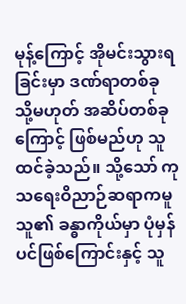မုန့်ကြောင့် အိုမင်းသွားရခြင်းမှာ ဒဏ်ရာတစ်ခု သို့မဟုတ် အဆိပ်တစ်ခုကြောင့် ဖြစ်မည်ဟု သူ ထင်ခဲ့သည်။ သို့သော် ကုသရေးဝိညာဉ်ဆရာကမူ သူ၏ ခန္ဓာကိုယ်မှာ ပုံမှန်ပင်ဖြစ်ကြောင်းနှင့် သူ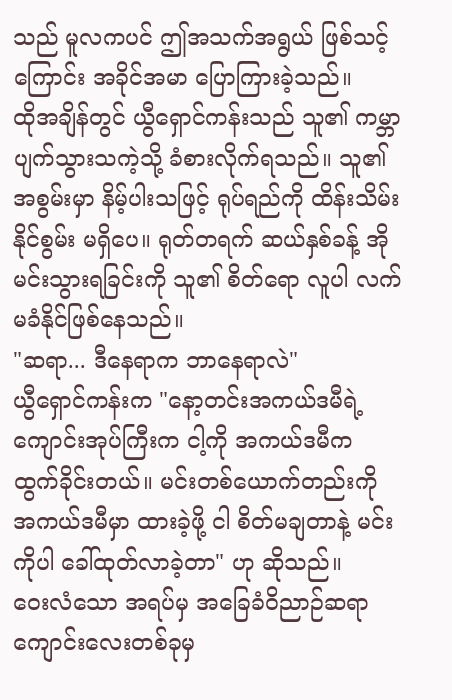သည် မူလကပင် ဤအသက်အရွယ် ဖြစ်သင့်ကြောင်း အခိုင်အမာ ပြောကြားခဲ့သည်။
ထိုအချိန်တွင် ယွီရှောင်ကန်းသည် သူ၏ ကမ္ဘာပျက်သွားသကဲ့သို့ ခံစားလိုက်ရသည်။ သူ၏ အစွမ်းမှာ နိမ့်ပါးသဖြင့် ရုပ်ရည်ကို ထိန်းသိမ်းနိုင်စွမ်း မရှိပေ။ ရုတ်တရက် ဆယ်နှစ်ခန့် အိုမင်းသွားရခြင်းကို သူ၏ စိတ်ရော လူပါ လက်မခံနိုင်ဖြစ်နေသည်။
"ဆရာ... ဒီနေရာက ဘာနေရာလဲ"
ယွီရှောင်ကန်းက "နော့တင်းအကယ်ဒမီရဲ့ ကျောင်းအုပ်ကြီးက ငါ့ကို အကယ်ဒမီက ထွက်ခိုင်းတယ်။ မင်းတစ်ယောက်တည်းကို အကယ်ဒမီမှာ ထားခဲ့ဖို့ ငါ စိတ်မချတာနဲ့ မင်းကိုပါ ခေါ်ထုတ်လာခဲ့တာ" ဟု ဆိုသည်။
ဝေးလံသော အရပ်မှ အခြေခံဝိညာဉ်ဆရာကျောင်းလေးတစ်ခုမှ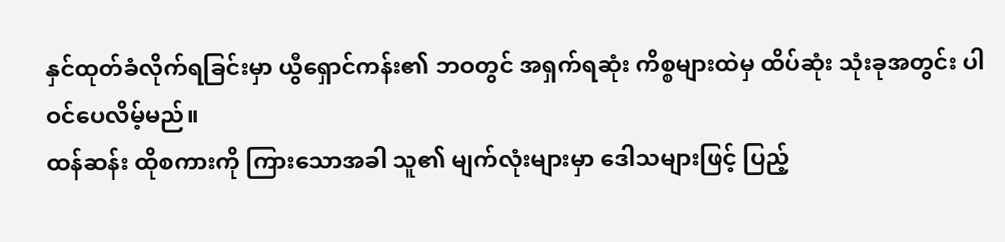နှင်ထုတ်ခံလိုက်ရခြင်းမှာ ယွီရှောင်ကန်း၏ ဘဝတွင် အရှက်ရဆုံး ကိစ္စများထဲမှ ထိပ်ဆုံး သုံးခုအတွင်း ပါဝင်ပေလိမ့်မည်။
ထန်ဆန်း ထိုစကားကို ကြားသောအခါ သူ၏ မျက်လုံးများမှာ ဒေါသများဖြင့် ပြည့်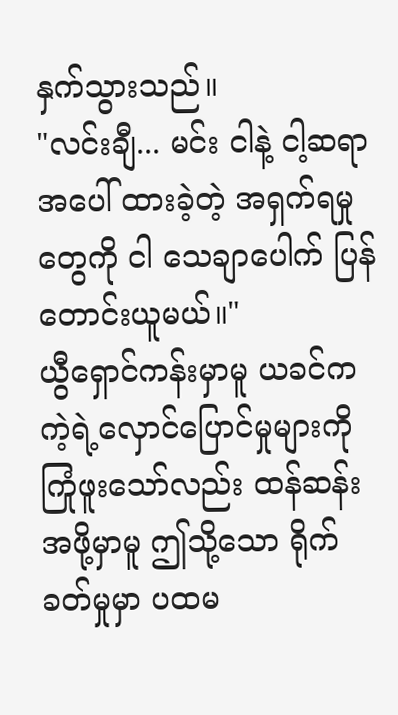နှက်သွားသည်။
"လင်းချီ... မင်း ငါနဲ့ ငါ့ဆရာအပေါ် ထားခဲ့တဲ့ အရှက်ရမှုတွေကို ငါ သေချာပေါက် ပြန်တောင်းယူမယ်။"
ယွီရှောင်ကန်းမှာမူ ယခင်က ကဲ့ရဲ့လှောင်ပြောင်မှုများကို ကြုံဖူးသော်လည်း ထန်ဆန်းအဖို့မှာမူ ဤသို့သော ရိုက်ခတ်မှုမှာ ပထမ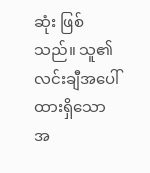ဆုံး ဖြစ်သည်။ သူ၏ လင်းချီအပေါ် ထားရှိသော အ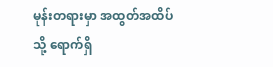မုန်းတရားမှာ အထွတ်အထိပ်သို့ ရောက်ရှိ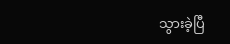သွားခဲ့ပြီ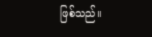ဖြစ်သည်။